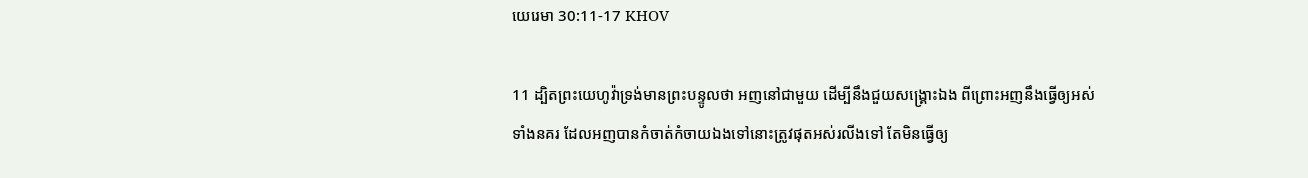យេរេមា 30:11-17 KHOV

11 ដ្បិតព្រះ‌យេហូវ៉ាទ្រង់មានព្រះ‌បន្ទូលថា អញនៅជាមួយ ដើម្បីនឹងជួយសង្គ្រោះឯង ពីព្រោះអញនឹងធ្វើឲ្យអស់ទាំងនគរ ដែលអញបានកំចាត់‌កំចាយឯងទៅនោះត្រូវផុតអស់រលីងទៅ តែមិនធ្វើឲ្យ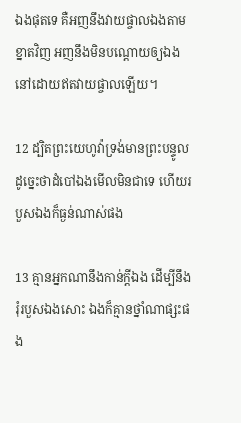ឯងផុតទេ គឺអញនឹងវាយ‌ផ្ចាលឯងតាមខ្នាតវិញ អញនឹងមិនបណ្តោយឲ្យឯងនៅដោយឥតវាយ‌ផ្ចាលឡើយ។

12 ដ្បិតព្រះ‌យេហូវ៉ាទ្រង់មានព្រះ‌បន្ទូលដូច្នេះថាដំបៅឯងមើលមិនជាទេ ហើយរបួសឯងក៏ធ្ងន់ណាស់ផង

13 គ្មានអ្នកណានឹងកាន់ក្តីឯង ដើម្បីនឹងរុំរបួសឯងសោះ ឯងក៏គ្មានថ្នាំណាផ្សះផង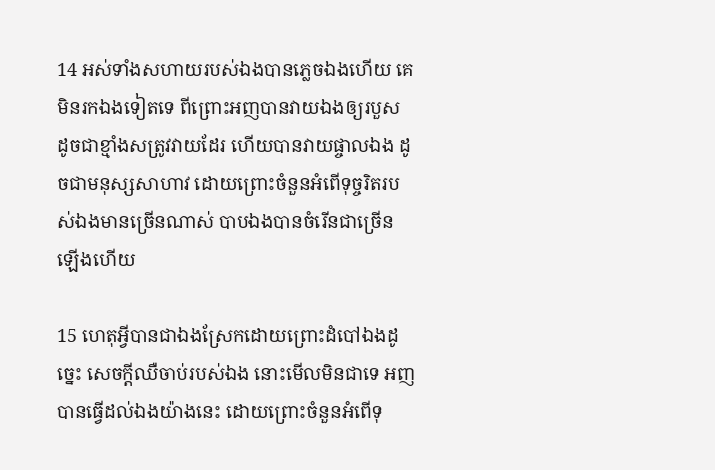14 អស់ទាំងសហាយរបស់ឯងបានភ្លេចឯងហើយ គេមិនរកឯងទៀតទេ ពីព្រោះអញបានវាយឯងឲ្យរបួស ដូចជាខ្មាំងសត្រូវវាយដែរ ហើយបានវាយ‌ផ្ចាលឯង ដូចជាមនុស្សសាហាវ ដោយព្រោះចំនួនអំពើទុច្ចរិតរបស់ឯងមានច្រើនណាស់ បាបឯងបានចំរើនជាច្រើនឡើងហើយ

15 ហេតុអ្វីបានជាឯងស្រែកដោយព្រោះដំបៅឯងដូច្នេះ សេចក្តីឈឺចាប់របស់ឯង នោះមើលមិនជាទេ អញបានធ្វើដល់ឯងយ៉ាងនេះ ដោយព្រោះចំនួនអំពើទុ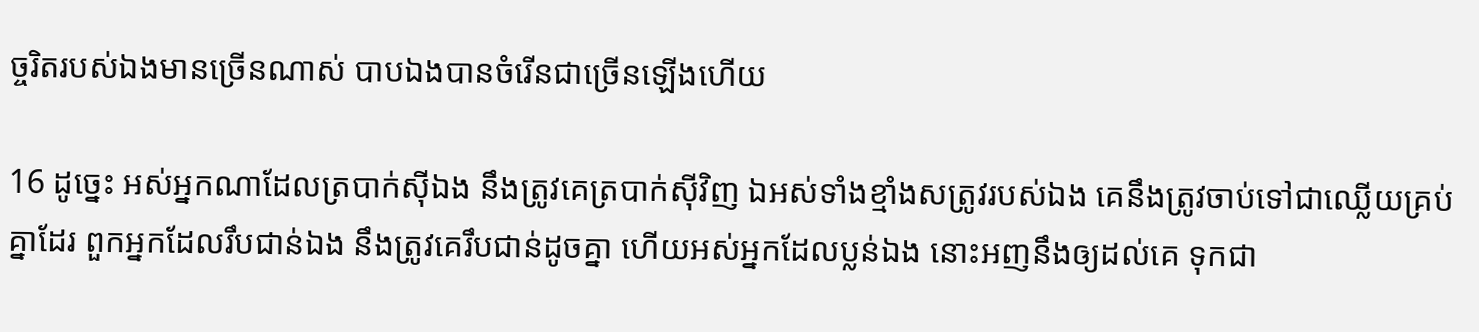ច្ចរិតរបស់ឯងមានច្រើនណាស់ បាបឯងបានចំរើនជាច្រើនឡើងហើយ

16 ដូច្នេះ អស់អ្នកណាដែលត្របាក់ស៊ីឯង នឹងត្រូវគេត្របាក់ស៊ីវិញ ឯអស់ទាំងខ្មាំងសត្រូវរបស់ឯង គេនឹងត្រូវចាប់ទៅជាឈ្លើយគ្រប់គ្នាដែរ ពួកអ្នកដែលរឹបជាន់ឯង នឹងត្រូវគេរឹបជាន់ដូចគ្នា ហើយអស់អ្នកដែលប្លន់ឯង នោះអញនឹងឲ្យដល់គេ ទុកជា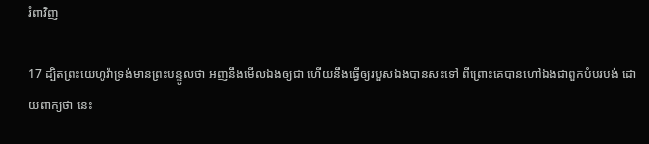រំពាវិញ

17 ដ្បិតព្រះ‌យេហូវ៉ាទ្រង់មានព្រះ‌បន្ទូលថា អញនឹងមើលឯងឲ្យជា ហើយនឹងធ្វើឲ្យរបួសឯងបានសះទៅ ពីព្រោះគេបានហៅឯងជាពួកបំបរ‌បង់ ដោយពាក្យថា នេះ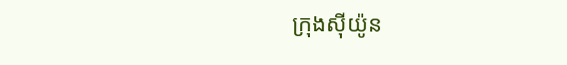ក្រុងស៊ីយ៉ូន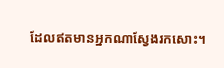ដែលឥតមានអ្នកណាស្វែងរកសោះ។